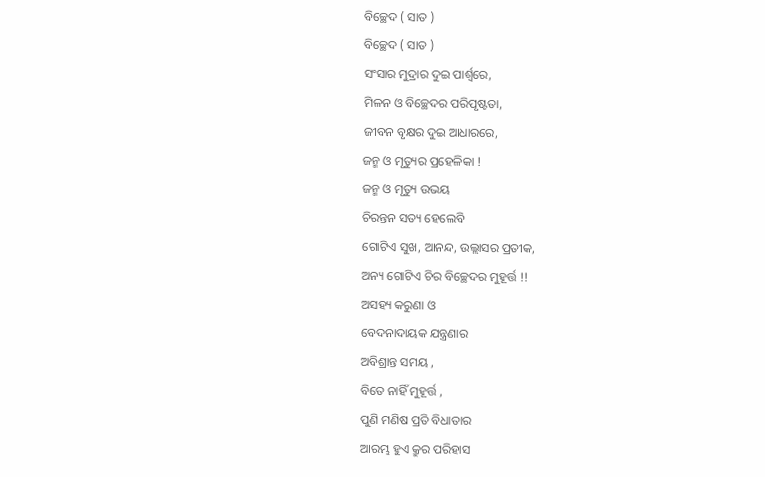ବିଚ୍ଛେଦ ( ସାତ )
ବିଚ୍ଛେଦ ( ସାତ )
ସଂସାର ମୁଦ୍ରାର ଦୁଇ ପାର୍ଶ୍ୱରେ,
ମିଳନ ଓ ବିଚ୍ଛେଦର ପରିପୃଷ୍ଟତା,
ଜୀବନ ବୃକ୍ଷର ଦୁଇ ଆଧାରରେ,
ଜନ୍ମ ଓ ମୃତ୍ୟୁର ପ୍ରହେଳିକା !
ଜନ୍ମ ଓ ମୃତ୍ୟୁ ଉଭୟ
ଚିରନ୍ତନ ସତ୍ୟ ହେଲେବି
ଗୋଟିଏ ସୁଖ, ଆନନ୍ଦ, ଉଲ୍ଲାସର ପ୍ରତୀକ,
ଅନ୍ୟ ଗୋଟିଏ ଚିର ବିଚ୍ଛେଦର ମୁହୂର୍ତ୍ତ !!
ଅସହ୍ୟ କରୁଣା ଓ
ବେଦନାଦାୟକ ଯନ୍ତ୍ରଣାର
ଅବିଶ୍ରାନ୍ତ ସମୟ ,
ବିତେ ନାହିଁ ମୁହୂର୍ତ୍ତ ,
ପୁଣି ମଣିଷ ପ୍ରତି ବିଧାତାର
ଆରମ୍ଭ ହୁଏ କ୍ରୁର ପରିହାସ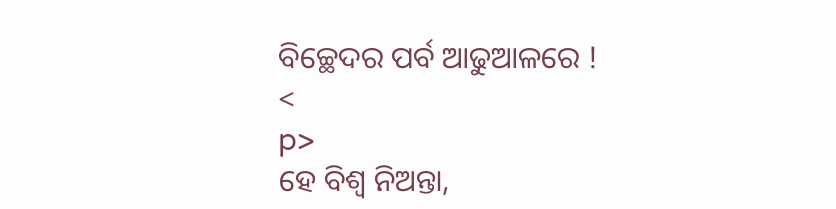ବିଚ୍ଛେଦର ପର୍ବ ଆଢୁଆଳରେ !
<
p>
ହେ ବିଶ୍ବ ନିଅନ୍ତା,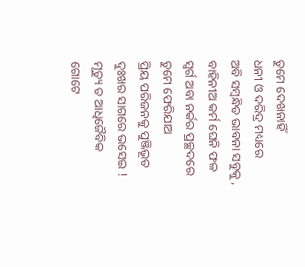ତୁମେ ଦେଖନାହିଁ
ଧନୀ ଓ ଦରିଦ୍ର ମଧ୍ୟରେ
ଅବି ସମ୍ବନ୍ଧିତ ଭାବନା ସବୁକୁ ,
ବାହିନୀଅ କର୍ମ ଘେନି ଫଳ
ସ୍ଵର୍ଗ ଅବା ନର୍କର ପ୍ରଚ୍ଛଦରେ
ତୁମେ ଫେରିଯାଅ
ପ୍ରିୟ ପରିଜନକୁ ପୁଞ୍ଜିଭୂତ
ଦୁଃଖର ସାଗରେ ଭସେଇ !
ମୃତ୍ୟୁ ତ ଆଧିଜୈବିକ
ଗୋଟେ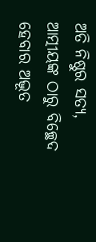ଅତି ନିଷ୍ଠୁର ସତ୍ୟ,
ଆତ୍ମୀୟଙ୍କ ଠାରୁ ବିଚ୍ଛେଦ
ହେବାର ଅଦ୍ଭୂତ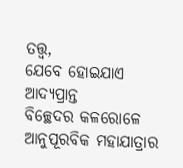ତତ୍ତ୍ୱ,
ଯେବେ ହୋଇଯାଏ ଆଦ୍ୟପ୍ରାନ୍ତ
ବିଚ୍ଛେଦର କଳରୋଳେ
ଆନୁପୂରବିକ ମହାଯାତ୍ରାର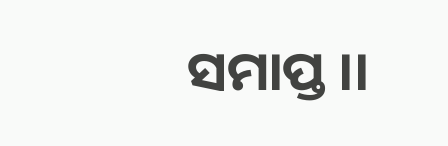ସମାପ୍ତ ।।